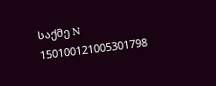საქმე N 150100121005301798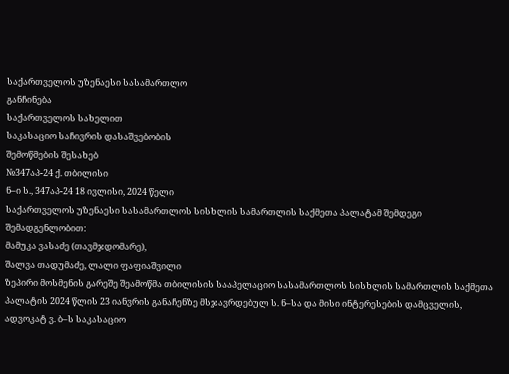საქართველოს უზენაესი სასამართლო
განჩინება
საქართველოს სახელით
საკასაციო საჩივრის დასაშვებობის
შემოწმების შესახებ
№347აპ-24 ქ. თბილისი
ნ–ი ს., 347აპ-24 18 ივლისი, 2024 წელი
საქართველოს უზენაესი სასამართლოს სისხლის სამართლის საქმეთა პალატამ შემდეგი შემადგენლობით:
მამუკა ვასაძე (თავმჯდომარე),
შალვა თადუმაძე, ლალი ფაფიაშვილი
ზეპირი მოსმენის გარეშე შეამოწმა თბილისის სააპელაციო სასამართლოს სისხლის სამართლის საქმეთა პალატის 2024 წლის 23 იანვრის განაჩენზე მსჯავრდებულ ს. ნ–სა და მისი ინტერესების დამცველის, ადვოკატ ვ. ბ–ს საკასაციო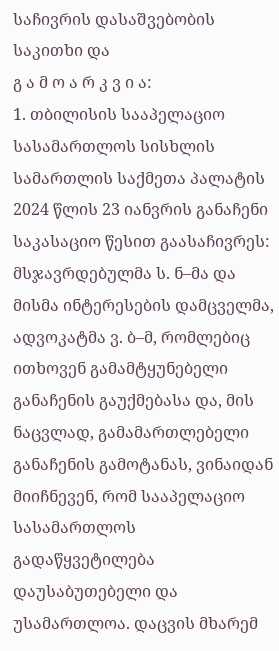საჩივრის დასაშვებობის საკითხი და
გ ა მ ო ა რ კ ვ ი ა:
1. თბილისის სააპელაციო სასამართლოს სისხლის სამართლის საქმეთა პალატის 2024 წლის 23 იანვრის განაჩენი საკასაციო წესით გაასაჩივრეს: მსჯავრდებულმა ს. ნ–მა და მისმა ინტერესების დამცველმა, ადვოკატმა ვ. ბ–მ, რომლებიც ითხოვენ გამამტყუნებელი განაჩენის გაუქმებასა და, მის ნაცვლად, გამამართლებელი განაჩენის გამოტანას, ვინაიდან მიიჩნევენ, რომ სააპელაციო სასამართლოს გადაწყვეტილება დაუსაბუთებელი და უსამართლოა. დაცვის მხარემ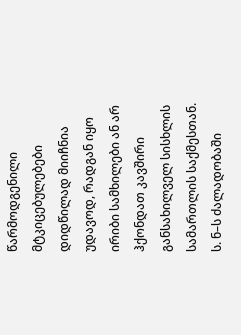წარმოდგენილი მტკიცებულებები დიდწილად მიიჩნია უდავოდ, რადგან იყო ირიბი სამხილები ან არ ჰქონდათ კავშირი განსახილველ სისხლის სამართლის საქმესთან. ს. ნ–ს ძალადობაში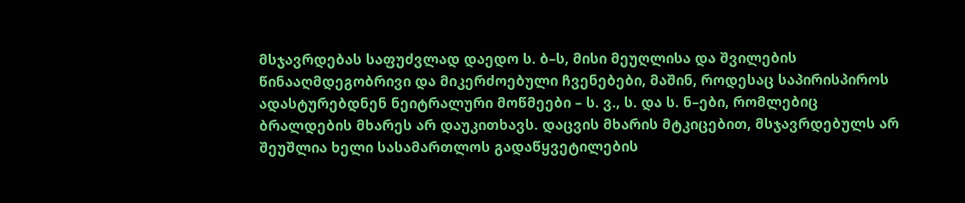მსჯავრდებას საფუძვლად დაედო ს. ბ–ს, მისი მეუღლისა და შვილების წინააღმდეგობრივი და მიკერძოებული ჩვენებები, მაშინ, როდესაც საპირისპიროს ადასტურებდნენ ნეიტრალური მოწმეები – ს. ვ., ს. და ს. ნ–ები, რომლებიც ბრალდების მხარეს არ დაუკითხავს. დაცვის მხარის მტკიცებით, მსჯავრდებულს არ შეუშლია ხელი სასამართლოს გადაწყვეტილების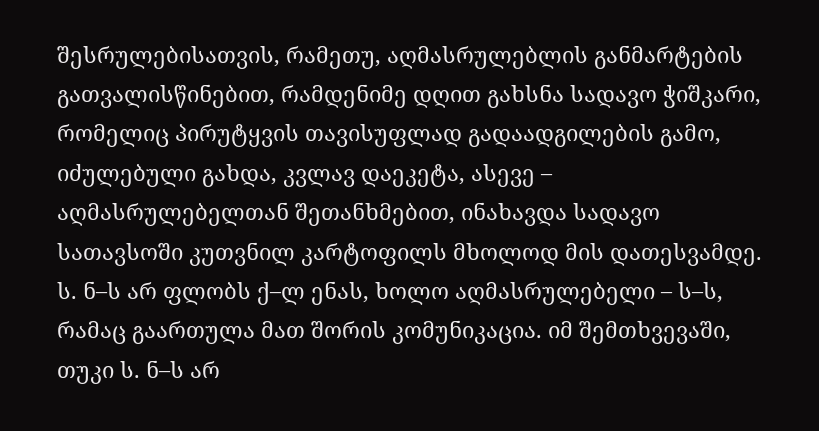შესრულებისათვის, რამეთუ, აღმასრულებლის განმარტების გათვალისწინებით, რამდენიმე დღით გახსნა სადავო ჭიშკარი, რომელიც პირუტყვის თავისუფლად გადაადგილების გამო, იძულებული გახდა, კვლავ დაეკეტა, ასევე – აღმასრულებელთან შეთანხმებით, ინახავდა სადავო სათავსოში კუთვნილ კარტოფილს მხოლოდ მის დათესვამდე. ს. ნ–ს არ ფლობს ქ–ლ ენას, ხოლო აღმასრულებელი – ს–ს, რამაც გაართულა მათ შორის კომუნიკაცია. იმ შემთხვევაში, თუკი ს. ნ–ს არ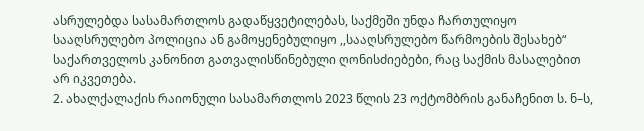ასრულებდა სასამართლოს გადაწყვეტილებას, საქმეში უნდა ჩართულიყო სააღსრულებო პოლიცია ან გამოყენებულიყო ,,სააღსრულებო წარმოების შესახებ“ საქართველოს კანონით გათვალისწინებული ღონისძიებები, რაც საქმის მასალებით არ იკვეთება.
2. ახალქალაქის რაიონული სასამართლოს 2023 წლის 23 ოქტომბრის განაჩენით ს. ნ–ს,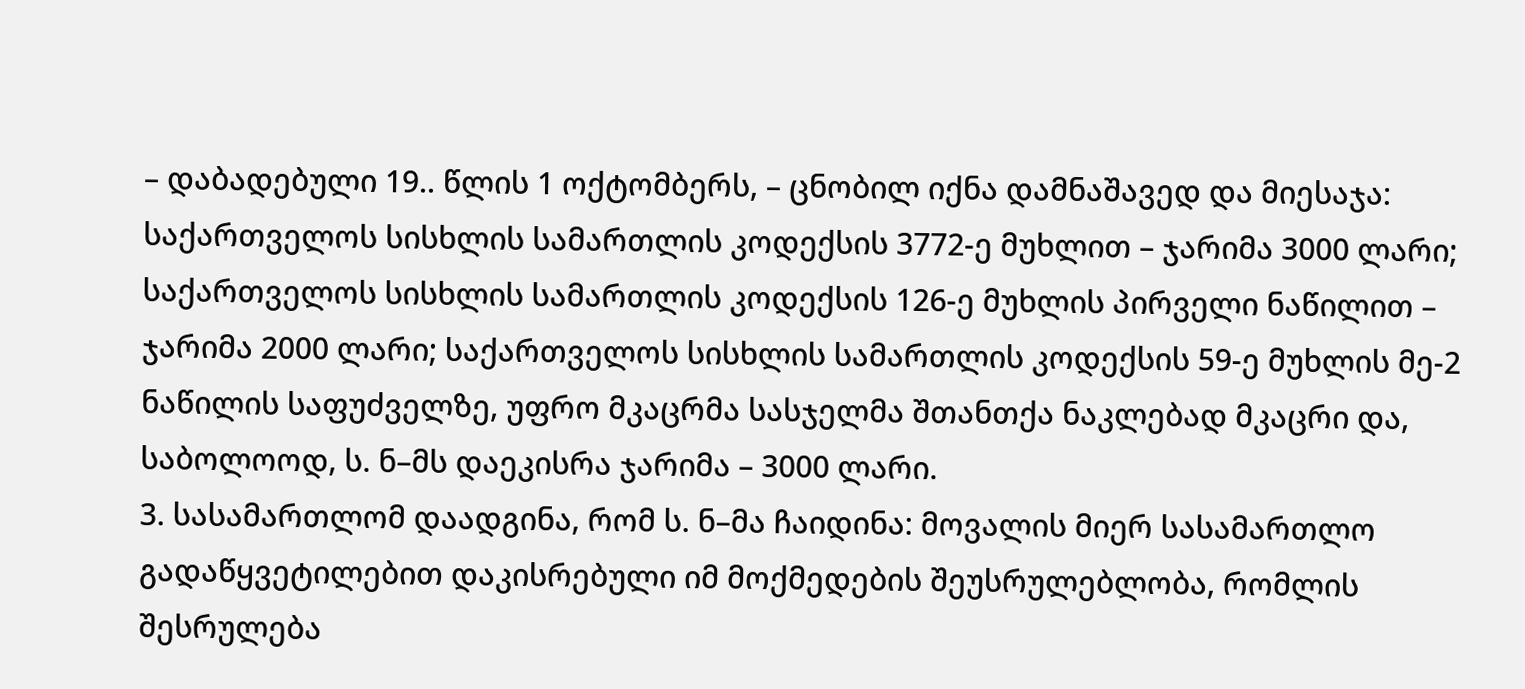– დაბადებული 19.. წლის 1 ოქტომბერს, – ცნობილ იქნა დამნაშავედ და მიესაჯა: საქართველოს სისხლის სამართლის კოდექსის 3772-ე მუხლით – ჯარიმა 3000 ლარი; საქართველოს სისხლის სამართლის კოდექსის 126-ე მუხლის პირველი ნაწილით – ჯარიმა 2000 ლარი; საქართველოს სისხლის სამართლის კოდექსის 59-ე მუხლის მე-2 ნაწილის საფუძველზე, უფრო მკაცრმა სასჯელმა შთანთქა ნაკლებად მკაცრი და, საბოლოოდ, ს. ნ–მს დაეკისრა ჯარიმა – 3000 ლარი.
3. სასამართლომ დაადგინა, რომ ს. ნ–მა ჩაიდინა: მოვალის მიერ სასამართლო გადაწყვეტილებით დაკისრებული იმ მოქმედების შეუსრულებლობა, რომლის შესრულება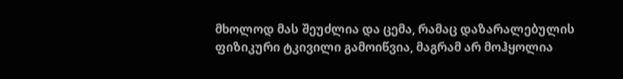მხოლოდ მას შეუძლია და ცემა, რამაც დაზარალებულის ფიზიკური ტკივილი გამოიწვია, მაგრამ არ მოჰყოლია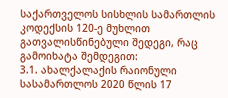საქართველოს სისხლის სამართლის კოდექსის 120-ე მუხლით გათვალისწინებული შედეგი, რაც გამოიხატა შემდეგით:
3.1. ახალქალაქის რაიონული სასამართლოს 2020 წლის 17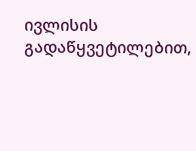ივლისის გადაწყვეტილებით,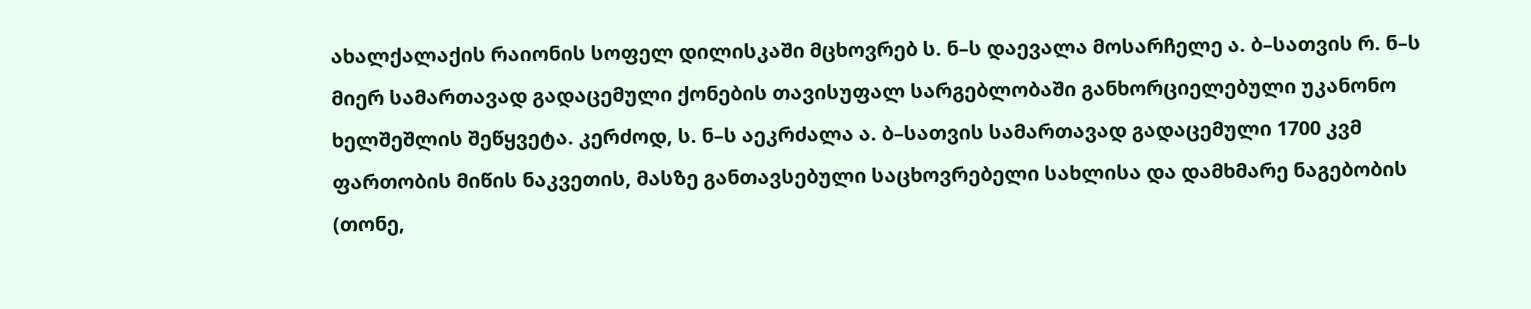ახალქალაქის რაიონის სოფელ დილისკაში მცხოვრებ ს. ნ–ს დაევალა მოსარჩელე ა. ბ–სათვის რ. ნ–ს მიერ სამართავად გადაცემული ქონების თავისუფალ სარგებლობაში განხორციელებული უკანონო ხელშეშლის შეწყვეტა. კერძოდ, ს. ნ–ს აეკრძალა ა. ბ–სათვის სამართავად გადაცემული 1700 კვმ ფართობის მიწის ნაკვეთის, მასზე განთავსებული საცხოვრებელი სახლისა და დამხმარე ნაგებობის (თონე,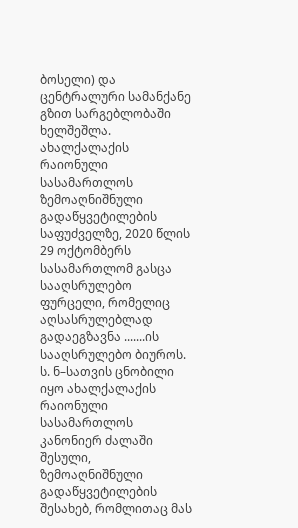ბოსელი) და ცენტრალური სამანქანე გზით სარგებლობაში ხელშეშლა. ახალქალაქის რაიონული სასამართლოს ზემოაღნიშნული გადაწყვეტილების საფუძველზე, 2020 წლის 29 ოქტომბერს სასამართლომ გასცა სააღსრულებო ფურცელი, რომელიც აღსასრულებლად გადაეგზავნა .......ის სააღსრულებო ბიუროს. ს. ნ–სათვის ცნობილი იყო ახალქალაქის რაიონული სასამართლოს კანონიერ ძალაში შესული, ზემოაღნიშნული გადაწყვეტილების შესახებ, რომლითაც მას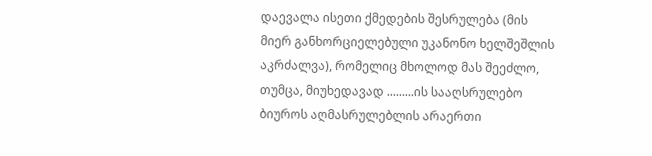დაევალა ისეთი ქმედების შესრულება (მის მიერ განხორციელებული უკანონო ხელშეშლის აკრძალვა), რომელიც მხოლოდ მას შეეძლო, თუმცა, მიუხედავად .........ის სააღსრულებო ბიუროს აღმასრულებლის არაერთი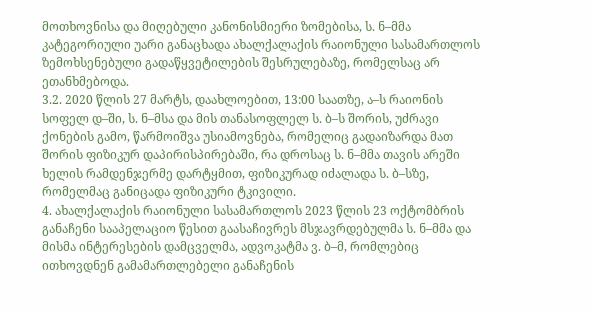მოთხოვნისა და მიღებული კანონისმიერი ზომებისა, ს. ნ–მმა კატეგორიული უარი განაცხადა ახალქალაქის რაიონული სასამართლოს ზემოხსენებული გადაწყვეტილების შესრულებაზე, რომელსაც არ ეთანხმებოდა.
3.2. 2020 წლის 27 მარტს, დაახლოებით, 13:00 საათზე, ა–ს რაიონის სოფელ დ–ში, ს. ნ–მსა და მის თანასოფლელ ს. ბ–ს შორის, უძრავი ქონების გამო, წარმოიშვა უსიამოვნება, რომელიც გადაიზარდა მათ შორის ფიზიკურ დაპირისპირებაში, რა დროსაც ს. ნ–მმა თავის არეში ხელის რამდენჯერმე დარტყმით, ფიზიკურად იძალადა ს. ბ–სზე, რომელმაც განიცადა ფიზიკური ტკივილი.
4. ახალქალაქის რაიონული სასამართლოს 2023 წლის 23 ოქტომბრის განაჩენი სააპელაციო წესით გაასაჩივრეს მსჯავრდებულმა ს. ნ–მმა და მისმა ინტერესების დამცველმა, ადვოკატმა ვ. ბ–მ, რომლებიც ითხოვდნენ გამამართლებელი განაჩენის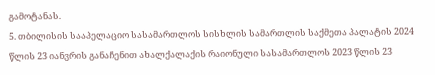გამოტანას.
5. თბილისის სააპელაციო სასამართლოს სისხლის სამართლის საქმეთა პალატის 2024 წლის 23 იანვრის განაჩენით ახალქალაქის რაიონული სასამართლოს 2023 წლის 23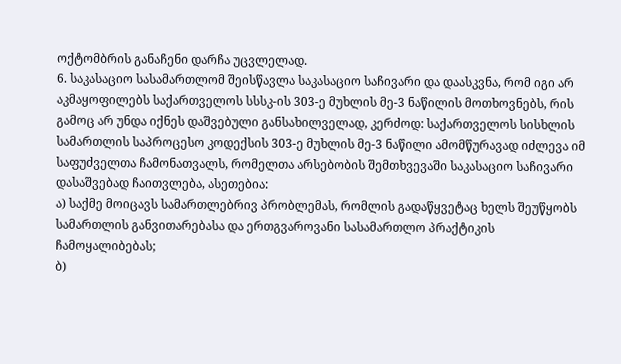ოქტომბრის განაჩენი დარჩა უცვლელად.
6. საკასაციო სასამართლომ შეისწავლა საკასაციო საჩივარი და დაასკვნა, რომ იგი არ აკმაყოფილებს საქართველოს სსსკ-ის 303-ე მუხლის მე-3 ნაწილის მოთხოვნებს, რის გამოც არ უნდა იქნეს დაშვებული განსახილველად, კერძოდ: საქართველოს სისხლის სამართლის საპროცესო კოდექსის 303-ე მუხლის მე-3 ნაწილი ამომწურავად იძლევა იმ საფუძველთა ჩამონათვალს, რომელთა არსებობის შემთხვევაში საკასაციო საჩივარი დასაშვებად ჩაითვლება, ასეთებია:
ა) საქმე მოიცავს სამართლებრივ პრობლემას, რომლის გადაწყვეტაც ხელს შეუწყობს სამართლის განვითარებასა და ერთგვაროვანი სასამართლო პრაქტიკის ჩამოყალიბებას;
ბ)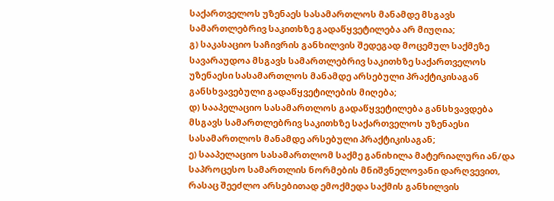საქართველოს უზენაეს სასამართლოს მანამდე მსგავს სამართლებრივ საკითხზე გადაწყვეტილება არ მიუღია;
გ) საკასაციო საჩივრის განხილვის შედეგად მოცემულ საქმეზე სავარაუდოა მსგავს სამართლებრივ საკითხზე საქართველოს უზენაესი სასამართლოს მანამდე არსებული პრაქტიკისაგან განსხვავებული გადაწყვეტილების მიღება;
დ) სააპელაციო სასამართლოს გადაწყვეტილება განსხვავდება მსგავს სამართლებრივ საკითხზე საქართველოს უზენაესი სასამართლოს მანამდე არსებული პრაქტიკისაგან;
ე) სააპელაციო სასამართლომ საქმე განიხილა მატერიალური ან/და საპროცესო სამართლის ნორმების მნიშვნელოვანი დარღვევით, რასაც შეეძლო არსებითად ემოქმედა საქმის განხილვის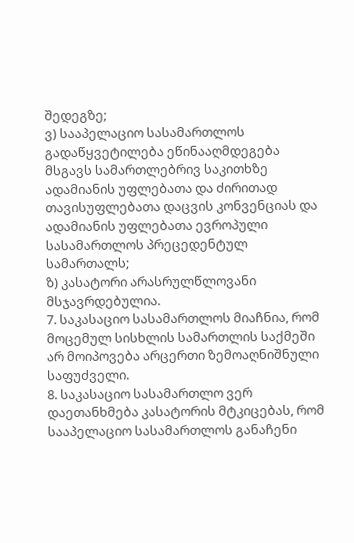შედეგზე;
ვ) სააპელაციო სასამართლოს გადაწყვეტილება ეწინააღმდეგება მსგავს სამართლებრივ საკითხზე ადამიანის უფლებათა და ძირითად თავისუფლებათა დაცვის კონვენციას და ადამიანის უფლებათა ევროპული სასამართლოს პრეცედენტულ სამართალს;
ზ) კასატორი არასრულწლოვანი მსჯავრდებულია.
7. საკასაციო სასამართლოს მიაჩნია, რომ მოცემულ სისხლის სამართლის საქმეში არ მოიპოვება არცერთი ზემოაღნიშნული საფუძველი.
8. საკასაციო სასამართლო ვერ დაეთანხმება კასატორის მტკიცებას, რომ სააპელაციო სასამართლოს განაჩენი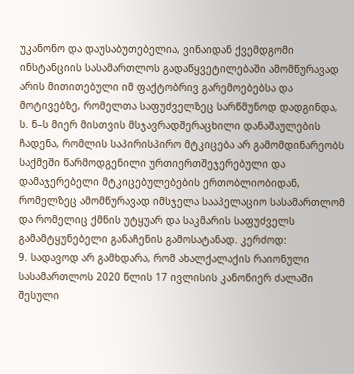უკანონო და დაუსაბუთებელია, ვინაიდან ქვემდგომი ინსტანციის სასამართლოს გადაწყვეტილებაში ამომწურავად არის მითითებული იმ ფაქტობრივ გარემოებებსა და მოტივებზე, რომელთა საფუძველზეც სარწმუნოდ დადგინდა, ს. ნ–ს მიერ მისთვის მსჯავრადშერაცხილი დანაშაულების ჩადენა, რომლის საპირისპირო მტკიცება არ გამომდინარეობს საქმეში წარმოდგენილი ურთიერთშეჯერებული და დამაჯერებელი მტკიცებულებების ერთობლიობიდან, რომელზეც ამომწურავად იმსჯელა სააპელაციო სასამართლომ და რომელიც ქმნის უტყუარ და საკმარის საფუძველს გამამტყუნებელი განაჩენის გამოსატანად. კერძოდ:
9. სადავოდ არ გამხდარა, რომ ახალქალაქის რაიონული სასამართლოს 2020 წლის 17 ივლისის კანონიერ ძალაში შესული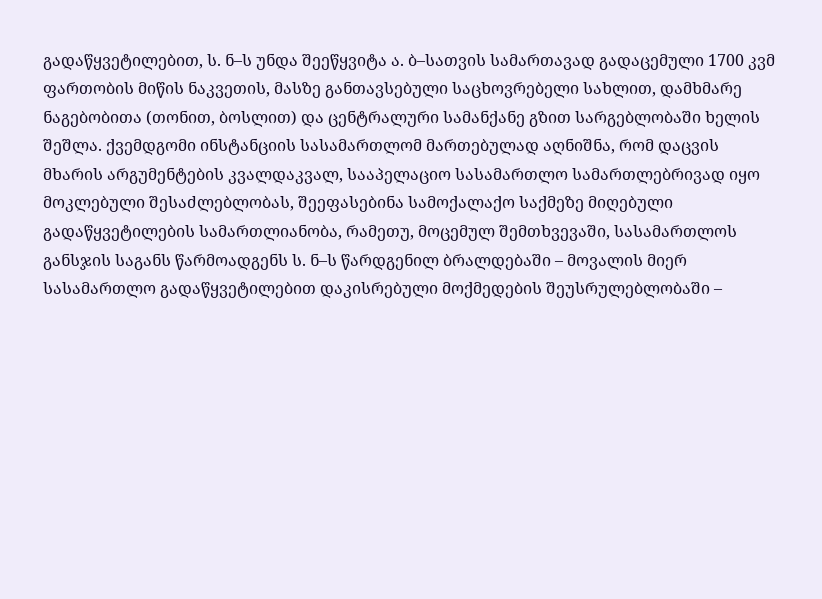გადაწყვეტილებით, ს. ნ–ს უნდა შეეწყვიტა ა. ბ–სათვის სამართავად გადაცემული 1700 კვმ ფართობის მიწის ნაკვეთის, მასზე განთავსებული საცხოვრებელი სახლით, დამხმარე ნაგებობითა (თონით, ბოსლით) და ცენტრალური სამანქანე გზით სარგებლობაში ხელის შეშლა. ქვემდგომი ინსტანციის სასამართლომ მართებულად აღნიშნა, რომ დაცვის მხარის არგუმენტების კვალდაკვალ, სააპელაციო სასამართლო სამართლებრივად იყო მოკლებული შესაძლებლობას, შეეფასებინა სამოქალაქო საქმეზე მიღებული გადაწყვეტილების სამართლიანობა, რამეთუ, მოცემულ შემთხვევაში, სასამართლოს განსჯის საგანს წარმოადგენს ს. ნ–ს წარდგენილ ბრალდებაში – მოვალის მიერ სასამართლო გადაწყვეტილებით დაკისრებული მოქმედების შეუსრულებლობაში –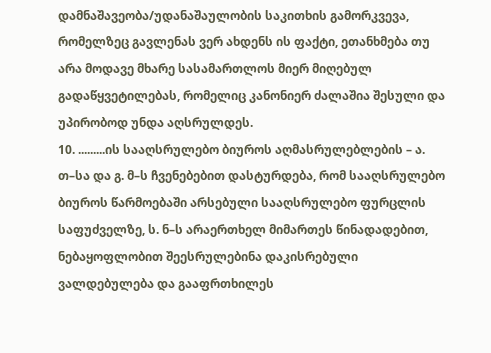დამნაშავეობა/უდანაშაულობის საკითხის გამორკვევა, რომელზეც გავლენას ვერ ახდენს ის ფაქტი, ეთანხმება თუ არა მოდავე მხარე სასამართლოს მიერ მიღებულ გადაწყვეტილებას, რომელიც კანონიერ ძალაშია შესული და უპირობოდ უნდა აღსრულდეს.
10. .........ის სააღსრულებო ბიუროს აღმასრულებლების – ა. თ–სა და გ. მ–ს ჩვენებებით დასტურდება, რომ სააღსრულებო ბიუროს წარმოებაში არსებული სააღსრულებო ფურცლის საფუძველზე, ს. ნ–ს არაერთხელ მიმართეს წინადადებით, ნებაყოფლობით შეესრულებინა დაკისრებული ვალდებულება და გააფრთხილეს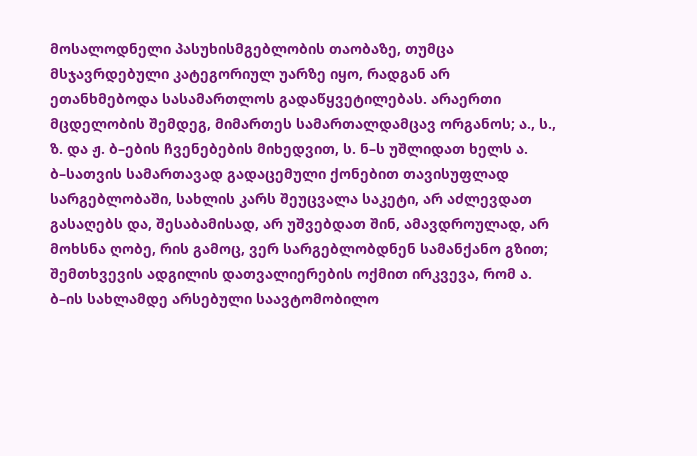მოსალოდნელი პასუხისმგებლობის თაობაზე, თუმცა მსჯავრდებული კატეგორიულ უარზე იყო, რადგან არ ეთანხმებოდა სასამართლოს გადაწყვეტილებას. არაერთი მცდელობის შემდეგ, მიმართეს სამართალდამცავ ორგანოს; ა., ს., ზ. და ჟ. ბ–ების ჩვენებების მიხედვით, ს. ნ–ს უშლიდათ ხელს ა. ბ–სათვის სამართავად გადაცემული ქონებით თავისუფლად სარგებლობაში, სახლის კარს შეუცვალა საკეტი, არ აძლევდათ გასაღებს და, შესაბამისად, არ უშვებდათ შინ, ამავდროულად, არ მოხსნა ღობე, რის გამოც, ვერ სარგებლობდნენ სამანქანო გზით; შემთხვევის ადგილის დათვალიერების ოქმით ირკვევა, რომ ა. ბ–ის სახლამდე არსებული საავტომობილო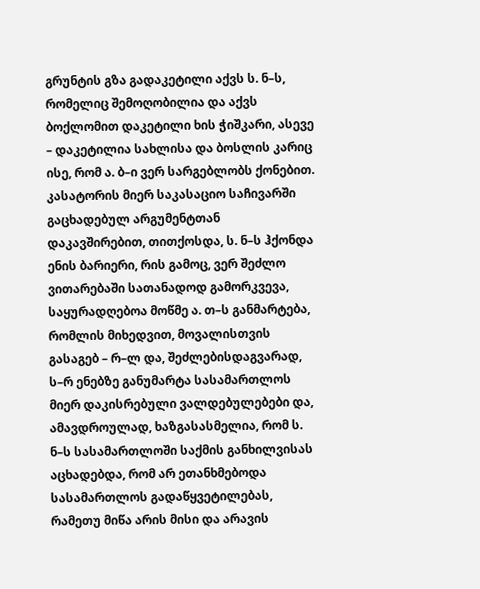გრუნტის გზა გადაკეტილი აქვს ს. ნ–ს, რომელიც შემოღობილია და აქვს ბოქლომით დაკეტილი ხის ჭიშკარი, ასევე – დაკეტილია სახლისა და ბოსლის კარიც ისე, რომ ა. ბ–ი ვერ სარგებლობს ქონებით. კასატორის მიერ საკასაციო საჩივარში გაცხადებულ არგუმენტთან დაკავშირებით, თითქოსდა, ს. ნ–ს ჰქონდა ენის ბარიერი, რის გამოც, ვერ შეძლო ვითარებაში სათანადოდ გამორკვევა, საყურადღებოა მოწმე ა. თ–ს განმარტება, რომლის მიხედვით, მოვალისთვის გასაგებ – რ–ლ და, შეძლებისდაგვარად, ს–რ ენებზე განუმარტა სასამართლოს მიერ დაკისრებული ვალდებულებები და, ამავდროულად, ხაზგასასმელია, რომ ს. ნ–ს სასამართლოში საქმის განხილვისას აცხადებდა, რომ არ ეთანხმებოდა სასამართლოს გადაწყვეტილებას, რამეთუ მიწა არის მისი და არავის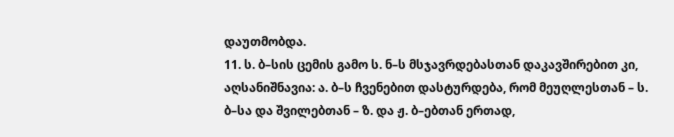დაუთმობდა.
11. ს. ბ–სის ცემის გამო ს. ნ–ს მსჯავრდებასთან დაკავშირებით კი, აღსანიშნავია: ა. ბ–ს ჩვენებით დასტურდება, რომ მეუღლესთან – ს. ბ–სა და შვილებთან – ზ. და ჟ. ბ–ებთან ერთად,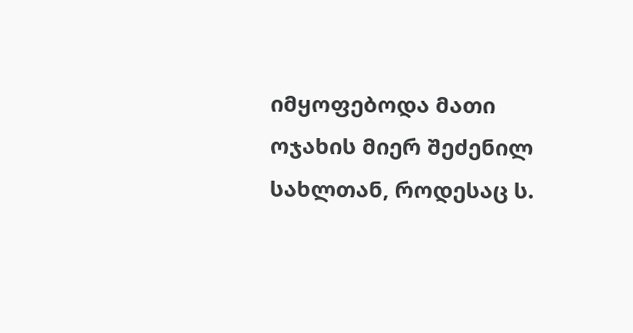იმყოფებოდა მათი ოჯახის მიერ შეძენილ სახლთან, როდესაც ს.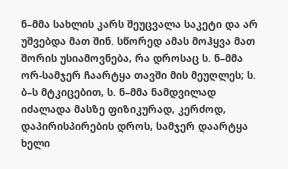ნ–მმა სახლის კარს შეუცვალა საკეტი და არ უშვებდა მათ შინ. სწორედ ამას მოჰყვა მათ შორის უსიამოვნება, რა დროსაც ს. ნ–მმა ორ-სამჯერ ჩაარტყა თავში მის მეუღლეს; ს. ბ–ს მტკიცებით, ს. ნ–მმა ნამდვილად იძალადა მასზე ფიზიკურად, კერძოდ, დაპირისპირების დროს, სამჯერ დაარტყა ხელი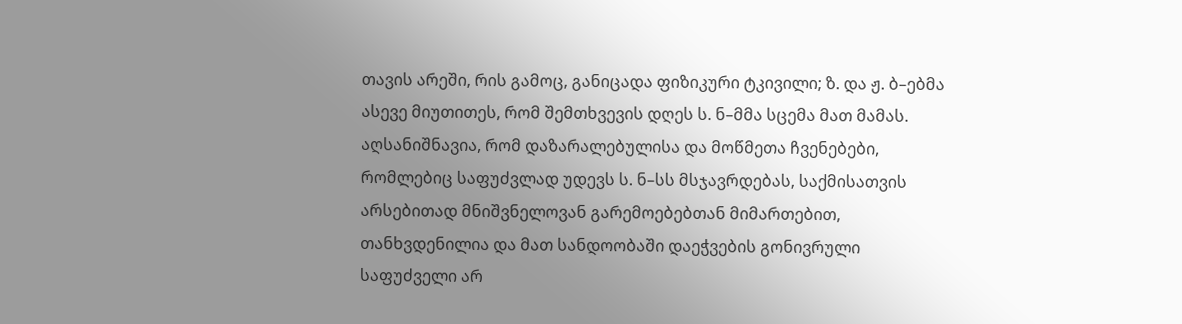თავის არეში, რის გამოც, განიცადა ფიზიკური ტკივილი; ზ. და ჟ. ბ–ებმა ასევე მიუთითეს, რომ შემთხვევის დღეს ს. ნ–მმა სცემა მათ მამას. აღსანიშნავია, რომ დაზარალებულისა და მოწმეთა ჩვენებები, რომლებიც საფუძვლად უდევს ს. ნ–სს მსჯავრდებას, საქმისათვის არსებითად მნიშვნელოვან გარემოებებთან მიმართებით, თანხვდენილია და მათ სანდოობაში დაეჭვების გონივრული საფუძველი არ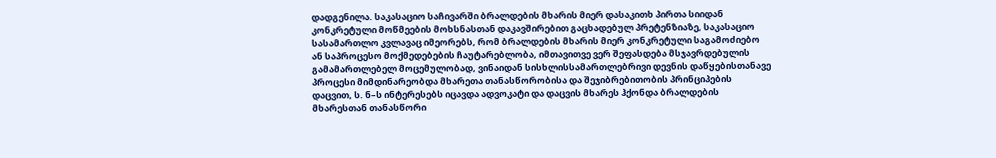დადგენილა. საკასაციო საჩივარში ბრალდების მხარის მიერ დასაკითხ პირთა სიიდან კონკრეტული მოწმეების მოხსნასთან დაკავშირებით გაცხადებულ პრეტენზიაზე, საკასაციო სასამართლო კვლავაც იმეორებს, რომ ბრალდების მხარის მიერ კონკრეტული საგამოძიებო ან საპროცესო მოქმედებების ჩაუტარებლობა, იმთავითვე ვერ შეფასდება მსჯავრდებულის გამამართლებელ მოცემულობად, ვინაიდან სისხლისსამართლებრივი დევნის დაწყებისთანავე პროცესი მიმდინარეობდა მხარეთა თანასწორობისა და შეჯიბრებითობის პრინციპების დაცვით, ს. ნ–ს ინტერესებს იცავდა ადვოკატი და დაცვის მხარეს ჰქონდა ბრალდების მხარესთან თანასწორი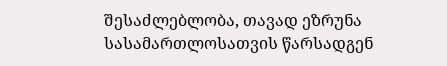შესაძლებლობა, თავად ეზრუნა სასამართლოსათვის წარსადგენ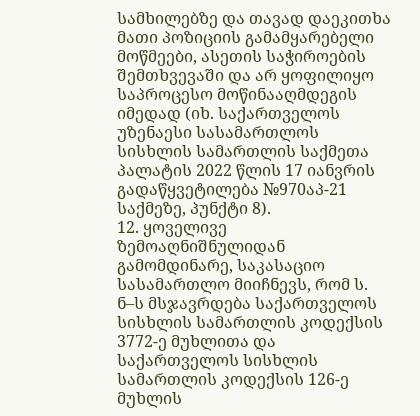სამხილებზე და თავად დაეკითხა მათი პოზიციის გამამყარებელი მოწმეები, ასეთის საჭიროების შემთხვევაში და არ ყოფილიყო საპროცესო მოწინააღმდეგის იმედად (იხ. საქართველოს უზენაესი სასამართლოს სისხლის სამართლის საქმეთა პალატის 2022 წლის 17 იანვრის გადაწყვეტილება №970აპ-21 საქმეზე, პუნქტი 8).
12. ყოველივე ზემოაღნიშნულიდან გამომდინარე, საკასაციო სასამართლო მიიჩნევს, რომ ს. ნ–ს მსჯავრდება საქართველოს სისხლის სამართლის კოდექსის 3772-ე მუხლითა და საქართველოს სისხლის სამართლის კოდექსის 126-ე მუხლის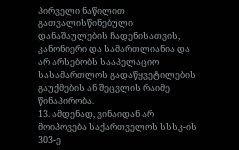პირველი ნაწილით გათვალისწინებული დანაშაულების ჩადენისათვის, კანონიერი და სამართლიანია და არ არსებობს სააპელაციო სასამართლოს გადაწყვეტილების გაუქმების ან შეცვლის რაიმე წინაპირობა.
13. ამდენად, ვინაიდან არ მოიპოვება საქართველოს სსსკ-ის 303-ე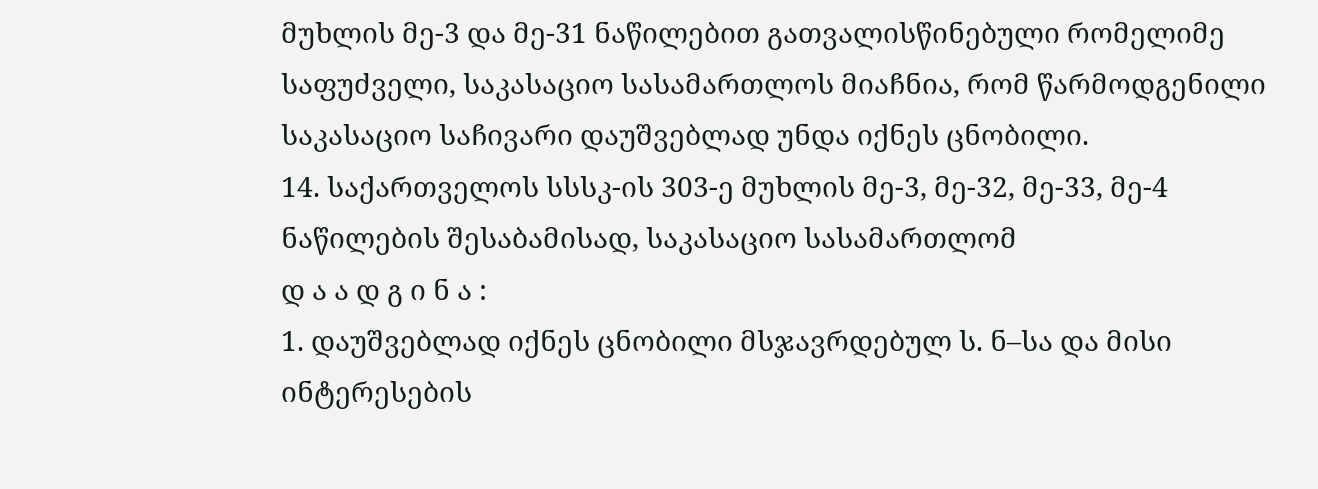მუხლის მე-3 და მე-31 ნაწილებით გათვალისწინებული რომელიმე საფუძველი, საკასაციო სასამართლოს მიაჩნია, რომ წარმოდგენილი საკასაციო საჩივარი დაუშვებლად უნდა იქნეს ცნობილი.
14. საქართველოს სსსკ-ის 303-ე მუხლის მე-3, მე-32, მე-33, მე-4 ნაწილების შესაბამისად, საკასაციო სასამართლომ
დ ა ა დ გ ი ნ ა :
1. დაუშვებლად იქნეს ცნობილი მსჯავრდებულ ს. ნ–სა და მისი ინტერესების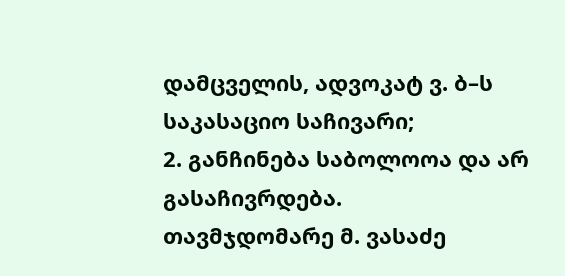დამცველის, ადვოკატ ვ. ბ–ს საკასაციო საჩივარი;
2. განჩინება საბოლოოა და არ გასაჩივრდება.
თავმჯდომარე მ. ვასაძე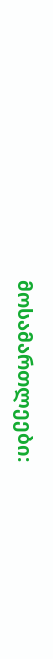მოსამართლეები: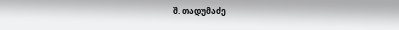შ. თადუმაძე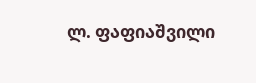ლ. ფაფიაშვილი